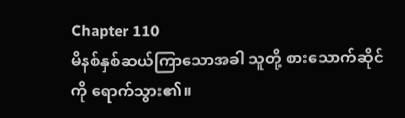Chapter 110
မိနစ်နှစ်ဆယ်ကြာသောအခါ သူတို့ စားသောက်ဆိုင်ကို ရောက်သွား၏။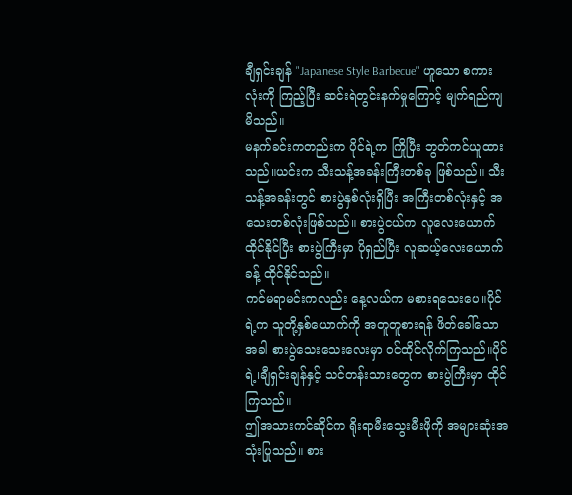ချီရှင်းချန် "Japanese Style Barbecue" ဟူသော စကားလုံးကို ကြည့်ပြီး ဆင်းရဲတွင်းနက်မှုကြောင့် မျက်ရည်ကျမိသည်။
မနက်ခင်းကတည်းက ပိုင်ရဲ့က ကြိုပြီး ဘွတ်ကင်ယူထားသည်။ယင်းက သီးသန့်အခန်းကြီးတစ်ခု ဖြစ်သည်။ သီးသန့်အခန်းတွင် စားပွဲနှစ်လုံးရှိပြီး အကြီးတစ်လုံးနှင့် အသေးတစ်လုံးဖြစ်သည်။ စားပွဲငယ်က လူလေးယောက်ထိုင်နိုင်ပြီး စားပွဲကြီးမှာ ပိုရှည်ပြီး လူဆယ့်လေးယောက်ခန့် ထိုင်နိုင်သည်။
ကင်မရာမင်းကလည်း နေ့လယ်က မစားရသေးပေ။ပိုင်ရဲ့က သူတို့နှစ်ယောက်ကို အတူတူစားရန် ဖိတ်ခေါ်သောအခါ စားပွဲသေးသေးလေးမှာ ဝင်ထိုင်လိုက်ကြသည်။ပိုင်ရဲ့၊ချီရှင်းချန်နှင့် သင်တန်းသားတွေက စားပွဲကြီးမှာ ထိုင်ကြသည်။
ဤအသားကင်ဆိုင်က ရိုးရာမီးသွေးမီးဖိုကို အများဆုံးအသုံးပြုသည်။ စား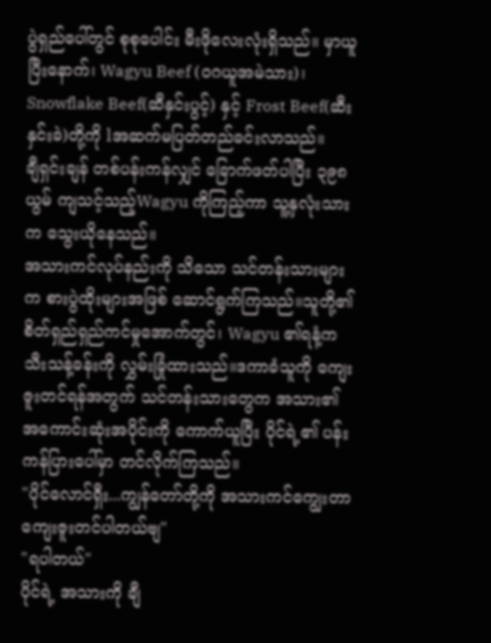ပွဲရှည်ပေါ်တွင် စုစုပေါင်း မီးဖိုလေးလုံးရှိသည်။ မှာယူပြီးနောက်၊ Wagyu Beef (ဝဂယူအမဲသား)၊ Snowflake Beef(ဆီနှင်းပွင့်) နှင့် Frost Beef(ဆီးနှင်းခဲ)တို့ကို lအဆက်မပြတ်တည်ခင်းလာသည်။
ချီရှင်းချန် တစ်ပန်းကန်လျှင် ခြောက်ဖတ်ပါပြီး ၃၉၈ ယွမ် ကျသင့်သည့်Wagyu ကိုကြည့်ကာ သူ့နှလုံးသားက သွေးယိုနေသည်။
အသားကင်လုပ်နည်းကို သိသော သင်တန်းသားများက စားပွဲထိုးများအဖြစ် ဆောင်ရွက်ကြသည်။သူတို့၏စိတ်ရှည်ရှည်ကင်မှုအောက်တွင်၊ Wagyu ၏ရနံ့က သီးသန့်ခန်းကို လွှမ်းခြုံထားသည်။ဒကာခံသူကို ကျေးဇူးတင်ရန်အတွက် သင်တန်းသားတွေက အသား၏အကောင်းဆုံးအပိုင်းကို ကောက်ယူပြီး ပိုင်ရဲ့၏ ပန်းကန်ပြားပေါ်မှာ တင်လိုက်ကြသည်။
"ပိုင်လောင်ရှီး...ကျွန်တော်တို့ကို အသားကင်ကျွေးတာ ကျေးဇူးတင်ပါတယ်ဗျ"
"ရပါတယ်"
ပိုင်ရဲ့ အသားကို ချီ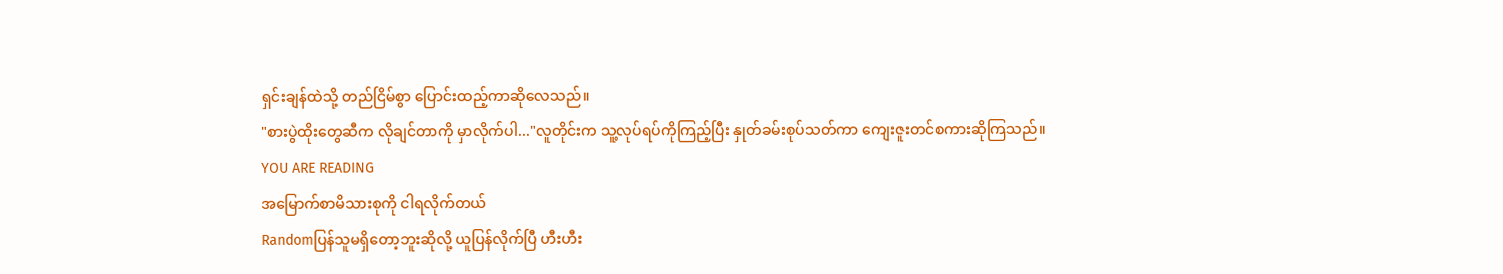ရှင်းချန်ထဲသို့ တည်ငြိမ်စွာ ပြောင်းထည့်ကာဆိုလေသည်။
"စားပွဲထိုးတွေဆီက လိုချင်တာကို မှာလိုက်ပါ..."လူတိုင်းက သူ့လုပ်ရပ်ကိုကြည့်ပြီး နှုတ်ခမ်းစုပ်သတ်ကာ ကျေးဇူးတင်စကားဆိုကြသည်။
YOU ARE READING
အမြောက်စာမိသားစုကို ငါရလိုက်တယ်
Randomပြန်သူမရှိတော့ဘူးဆိုလို့ ယူပြန်လိုက်ပြီ ဟီးဟီး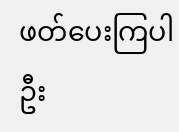ဖတ်ပေးကြပါဦး